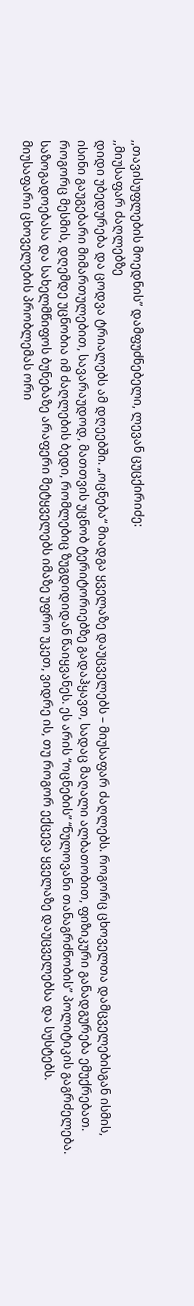,,თავისუფლების მოედნის” დამფუძნებელი, ლევან ცუცქირიძე:
,,მიუსაფარ ძაღლებზე
დიდი უბედურება და ცოდვა ტრიალებს ამ დღეებში. „ოცნება“ მიადგა ყველაზე დაუცველებს – მიუსაფარ ძაღლებს. როგორც ცხოველთა დამცველებისგან ისმის, ისინი გაუგებარი მიმართულებით, სავარაუდოდ, მათთვის უცნობ ტერიტორიებზე გადაჰყავთ, სადაც მაღალი ალბათობით, ფიზიკური განადგურება ემუქრებათ. როგორც მესმის, დღემდე უცნობია იმ ძაღლების ბედი, რომლებიც ზუგდიდიდან წაიყვანეს. ეს არის “ოცნების” “ნულოვანი თანაგრძნობის” პოლიტიკის გაგრძელება.
საზოგადოებასა და სახელმწიფოს ბუნებაზე არაფერი მეტყველებს იმაზე უფრო უკეთ, ვიდრე ის, თუ როგორ ექცევა ყველაზე დაუცველებსა და სუსტებს.
მიუსაფარი ცხოველების პრობლემას ორი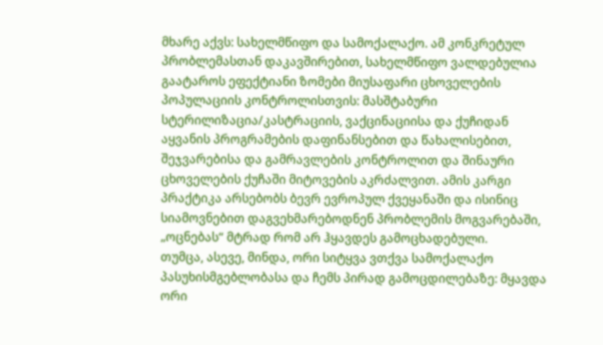მხარე აქვს: სახელმწიფო და სამოქალაქო. ამ კონკრეტულ პრობლემასთან დაკავშირებით, სახელმწიფო ვალდებულია გაატაროს ეფექტიანი ზომები მიუსაფარი ცხოველების პოპულაციის კონტროლისთვის: მასშტაბური სტერილიზაცია/კასტრაციის, ვაქცინაციისა და ქუჩიდან აყვანის პროგრამების დაფინანსებით და წახალისებით, შეჯვარებისა და გამრავლების კონტროლით და შინაური ცხოველების ქუჩაში მიტოვების აკრძალვით. ამის კარგი პრაქტიკა არსებობს ბევრ ევროპულ ქვეყანაში და ისინიც სიამოვნებით დაგვეხმარებოდნენ პრობლემის მოგვარებაში, „ოცნებას“ მტრად რომ არ ჰყავდეს გამოცხადებული.
თუმცა, ასევე, მინდა, ორი სიტყვა ვთქვა სამოქალაქო პასუხისმგებლობასა და ჩემს პირად გამოცდილებაზე: მყავდა ორი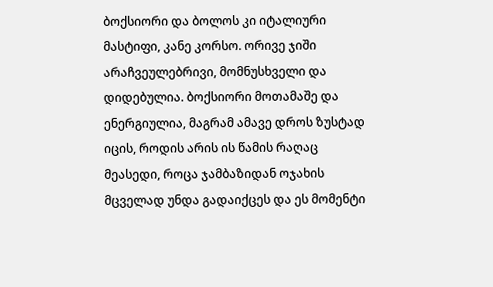ბოქსიორი და ბოლოს კი იტალიური მასტიფი, კანე კორსო. ორივე ჯიში არაჩვეულებრივი, მომნუსხველი და დიდებულია. ბოქსიორი მოთამაშე და ენერგიულია, მაგრამ ამავე დროს ზუსტად იცის, როდის არის ის წამის რაღაც მეასედი, როცა ჯამბაზიდან ოჯახის მცველად უნდა გადაიქცეს და ეს მომენტი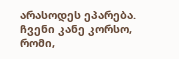არასოდეს ეპარება. ჩვენი კანე კორსო, რომი,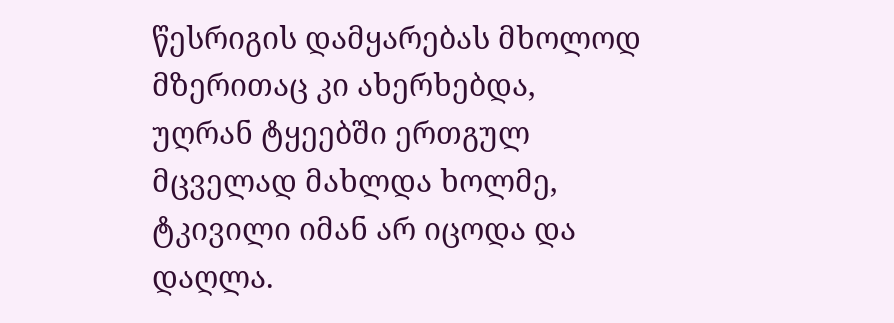წესრიგის დამყარებას მხოლოდ მზერითაც კი ახერხებდა, უღრან ტყეებში ერთგულ მცველად მახლდა ხოლმე, ტკივილი იმან არ იცოდა და დაღლა.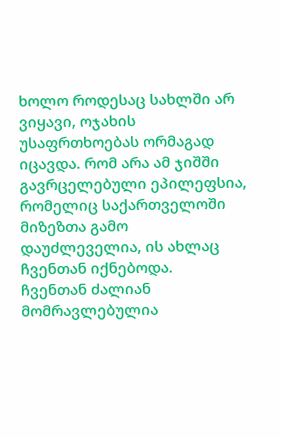ხოლო როდესაც სახლში არ ვიყავი, ოჯახის უსაფრთხოებას ორმაგად იცავდა. რომ არა ამ ჯიშში გავრცელებული ეპილეფსია, რომელიც საქართველოში მიზეზთა გამო დაუძლეველია, ის ახლაც ჩვენთან იქნებოდა.
ჩვენთან ძალიან მომრავლებულია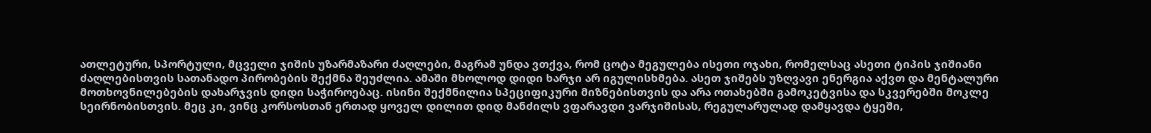ათლეტური, სპორტული, მცველი ჯიშის უზარმაზარი ძაღლები, მაგრამ უნდა ვთქვა, რომ ცოტა მეგულება ისეთი ოჯახი, რომელსაც ასეთი ტიპის ჯიშიანი ძაღლებისთვის სათანადო პირობების შექმნა შეუძლია. ამაში მხოლოდ დიდი ხარჯი არ იგულისხმება. ასეთ ჯიშებს უზღვავი ენერგია აქვთ და მენტალური მოთხოვნილებების დახარჯვის დიდი საჭიროებაც. ისინი შექმნილია სპეციფიკური მიზნებისთვის და არა ოთახებში გამოკეტვისა და სკვერებში მოკლე სეირნობისთვის. მეც კი, ვინც კორსოსთან ერთად ყოველ დილით დიდ მანძილს ვფარავდი ვარჯიშისას, რეგულარულად დამყავდა ტყეში,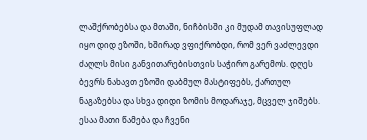ლაშქრობებსა და მთაში, ნიჩბისში კი მუდამ თავისუფლად იყო დიდ ეზოში, ხშირად ვფიქრობდი, რომ ვერ ვაძლევდი ძაღლს მისი განვითარებისთვის საჭირო გარემოს. დღეს ბევრს ნახავთ ეზოში დაბმულ მასტიფებს, ქართულ ნაგაზებსა და სხვა დიდი ზომის მოდარაჯე, მცველ ჯიშებს. ესაა მათი წამება და ჩვენი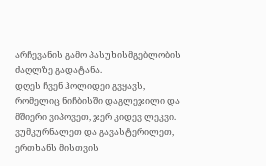არჩევანის გამო პასუხისმგებლობის ძაღლზე გადატანა.
დღეს ჩვენ ჰოლიდეი გვყავს, რომელიც ნიჩბისში დაგლეჯილი და მშიერი ვიპოვეთ, ჯერ კიდევ ლეკვი. ვუმკურნალეთ და გავასტერილეთ, ერთხანს მისთვის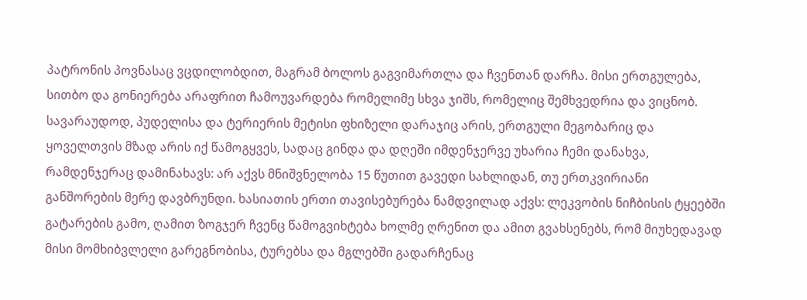პატრონის პოვნასაც ვცდილობდით, მაგრამ ბოლოს გაგვიმართლა და ჩვენთან დარჩა. მისი ერთგულება, სითბო და გონიერება არაფრით ჩამოუვარდება რომელიმე სხვა ჯიშს, რომელიც შემხვედრია და ვიცნობ. სავარაუდოდ, პუდელისა და ტერიერის მეტისი ფხიზელი დარაჯიც არის, ერთგული მეგობარიც და ყოველთვის მზად არის იქ წამოგყვეს, სადაც გინდა და დღეში იმდენჯერვე უხარია ჩემი დანახვა, რამდენჯერაც დამინახავს: არ აქვს მნიშვნელობა 15 წუთით გავედი სახლიდან, თუ ერთკვირიანი განშორების მერე დავბრუნდი. ხასიათის ერთი თავისებურება ნამდვილად აქვს: ლეკვობის ნიჩბისის ტყეებში გატარების გამო, ღამით ზოგჯერ ჩვენც წამოგვიხტება ხოლმე ღრენით და ამით გვახსენებს, რომ მიუხედავად მისი მომხიბვლელი გარეგნობისა, ტურებსა და მგლებში გადარჩენაც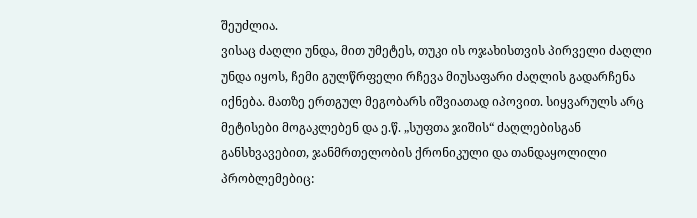შეუძლია.
ვისაც ძაღლი უნდა, მით უმეტეს, თუკი ის ოჯახისთვის პირველი ძაღლი უნდა იყოს, ჩემი გულწრფელი რჩევა მიუსაფარი ძაღლის გადარჩენა იქნება. მათზე ერთგულ მეგობარს იშვიათად იპოვით. სიყვარულს არც მეტისები მოგაკლებენ და ე.წ. „სუფთა ჯიშის“ ძაღლებისგან განსხვავებით, ჯანმრთელობის ქრონიკული და თანდაყოლილი პრობლემებიც: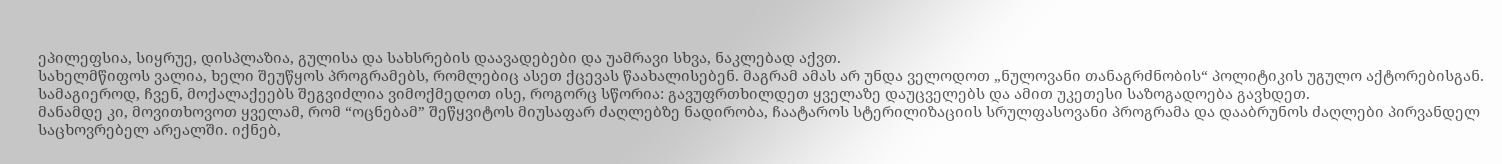ეპილეფსია, სიყრუე, დისპლაზია, გულისა და სახსრების დაავადებები და უამრავი სხვა, ნაკლებად აქვთ.
სახელმწიფოს ვალია, ხელი შეუწყოს პროგრამებს, რომლებიც ასეთ ქცევას წაახალისებენ. მაგრამ ამას არ უნდა ველოდოთ „ნულოვანი თანაგრძნობის“ პოლიტიკის უგულო აქტორებისგან. სამაგიეროდ, ჩვენ, მოქალაქეებს შეგვიძლია ვიმოქმედოთ ისე, როგორც სწორია: გავუფრთხილდეთ ყველაზე დაუცველებს და ამით უკეთესი საზოგადოება გავხდეთ.
მანამდე კი, მოვითხოვოთ ყველამ, რომ “ოცნებამ” შეწყვიტოს მიუსაფარ ძაღლებზე ნადირობა, ჩაატაროს სტერილიზაციის სრულფასოვანი პროგრამა და დააბრუნოს ძაღლები პირვანდელ საცხოვრებელ არეალში. იქნებ,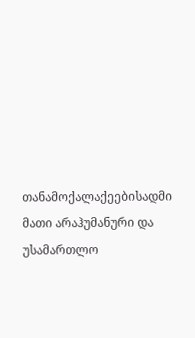თანამოქალაქეებისადმი მათი არაჰუმანური და უსამართლო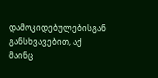დამოკიდებულებისგან განსხვავებით, აქ მაინც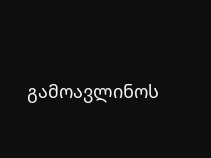გამოავლინოს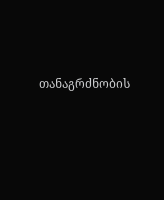თანაგრძნობის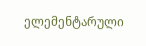ელემენტარული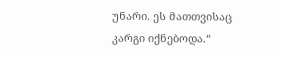უნარი. ეს მათთვისაც კარგი იქნებოდა.“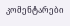კომენტარები